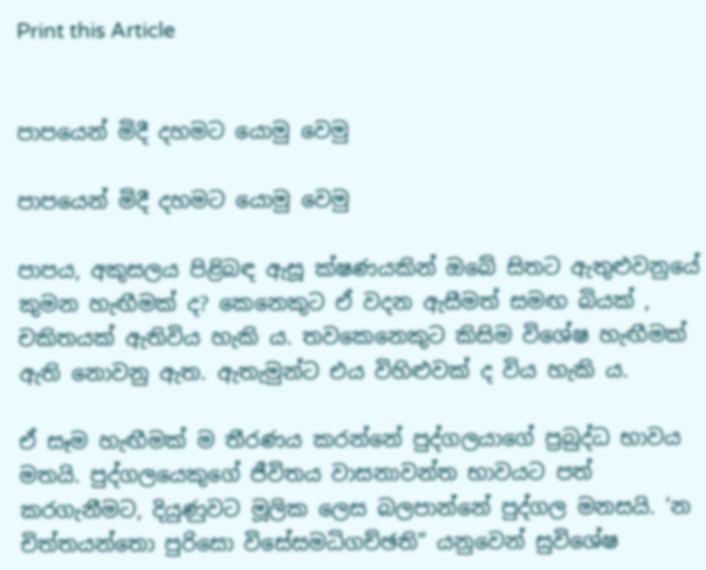Print this Article


පාපයෙන් මිදී දහමට යොමු වෙමු

පාපයෙන් මිදී දහමට යොමු වෙමු

පාපය, අකුසලය පිළිබඳ ඇසූ ක්ෂණයකින් ඔබේ සිතට ඇතුළුවනුයේ කුමන හැඟීමක් ද? කෙනෙකුට ඒ වදන ඇසීමත් සමඟ බියක් , චකිතයක් ඇතිවිය හැකි ය. තවකෙනෙකුට කිසිම විශේෂ හැඟීමක් ඇති නොවනු ඇත. ඇතැමුන්ට එය විහිළුවක් ද විය හැකි ය.

ඒ සෑම හැඟීමක් ම තීරණය කරන්නේ පුද්ගලයාගේ ප්‍රබුද්ධ භාවය මතයි. පුද්ගලයෙකුගේ ජීවිතය වාසනාවන්ත භාවයට පත් කරගැනීමට, දියුණුවට මූලික ලෙස බලපාන්නේ පුද්ගල මනසයි. ‘න චිත්තයන්තො පුරිසො විසේසමධිගච්ඡති” යනුවෙන් සුවිශේෂ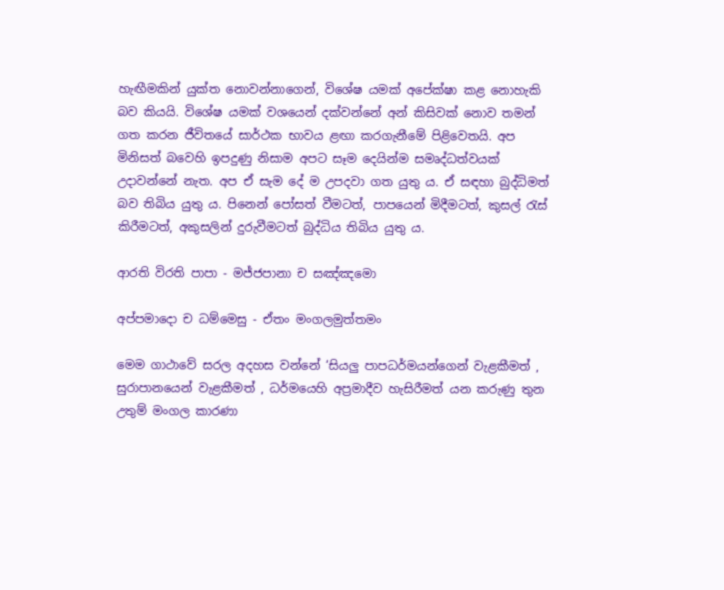හැඟීමකින් යුක්ත නොවන්නාගෙන්, විශේෂ යමක් අපේක්ෂා කළ නොහැකි බව කියයි. විශේෂ යමක් වශයෙන් දක්වන්නේ අන් කිසිවක් නොව තමන් ගත කරන ජීවිතයේ සාර්ථක භාවය ළඟා කරගැනීමේ පිළිවෙතයි. අප මිනිසත් බවෙහි ඉපදුණු නිසාම අපට සෑම දෙයින්ම සමෘද්ධත්වයක් උදාවන්නේ නැත. අප ඒ සැම දේ ම උපදවා ගත යුතු ය. ඒ සඳහා බුද්ධිමත් බව තිබිය යුතු ය. පිනෙන් පෝසත් වීමටත්, පාපයෙන් මිදීමටත්, කුසල් රැස් කිරීමටත්, අකුසලින් දුරුවීමටත් බුද්ධිය තිබිය යුතු ය.

ආරති විරති පාපා - මජ්ජපානා ච සඤ්ඤමො

අප්පමාදො ච ධම්මෙසු - ඒතං මංගලමුත්තමං

මෙම ගාථාවේ සරල අදහස වන්නේ ‘සියලු පාපධර්මයන්ගෙන් වැළකීමත් , සුරාපානයෙන් වැළකීමත් , ධර්මයෙහි අප්‍රමාදීව හැසිරීමත් යන කරුණු තුන උතුම් මංගල කාරණා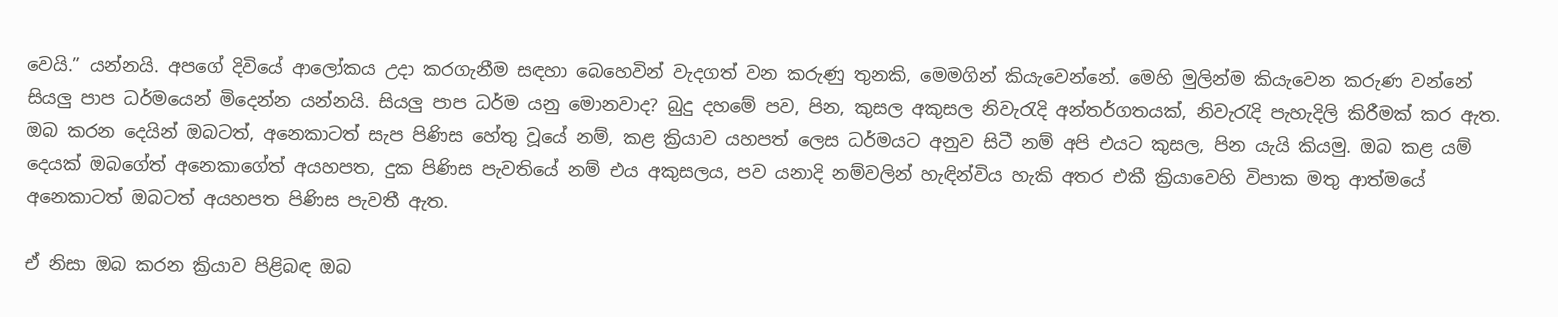වෙයි.” යන්නයි. අපගේ දිවියේ ආලෝකය උදා කරගැනීම සඳහා බෙහෙවින් වැදගත් වන කරුණු තුනකි, මෙමගින් කියැවෙන්නේ. මෙහි මුලින්ම කියැවෙන කරුණ වන්නේ සියලු පාප ධර්මයෙන් මිදෙන්න යන්නයි. සියලු පාප ධර්ම යනු මොනවාද? බුදු දහමේ පව, පින, කුසල අකුසල නිවැරැදි අන්තර්ගතයක්, නිවැරැදි පැහැදිලි කිරීමක් කර ඇත. ඔබ කරන දෙයින් ඔබටත්, අනෙකාටත් සැප පිණිස හේතු වූයේ නම්, කළ ක්‍රියාව යහපත් ලෙස ධර්මයට අනුව සිටී නම් අපි එයට කුසල, පින යැයි කියමු. ඔබ කළ යම් දෙයක් ඔබගේත් අනෙකාගේත් අයහපත, දුක පිණිස පැවතියේ නම් එය අකුසලය, පව යනාදි නම්වලින් හැඳින්විය හැකි අතර එකී ක්‍රියාවෙහි විපාක මතු ආත්මයේ අනෙකාටත් ඔබටත් අයහපත පිණිස පැවතී ඇත.

ඒ නිසා ඔබ කරන ක්‍රියාව පිළිබඳ ඔබ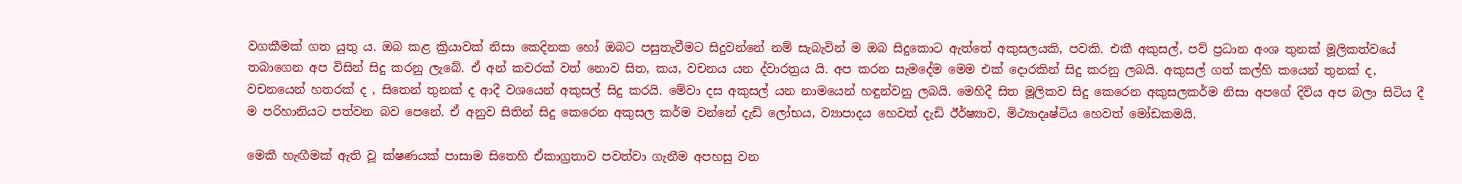වගකීමක් ගත යුතු ය. ඔබ කළ ක්‍රියාවක් නිසා කෙදිනක හෝ ඔබට පසුතැවීමට සිදුවන්නේ නම් සැබැවින් ම ඔබ සිදුකොට ඇත්තේ අකුසලයකි, පවකි. එකී අකුසල්, පව් ප්‍රධාන අංශ තුනක් මූලිකත්වයේ තබාගෙන අප විසින් සිදු කරනු ලැබේ. ඒ අන් කවරක් වත් නොව සිත, කය, වචනය යන ද්වාරත්‍රය යි. අප කරන සැමදේම මෙම එක් දොරකින් සිදු කරනු ලබයි. අකුසල් ගත් කල්හි කයෙන් තුනක් ද, වචනයෙන් හතරක් ද , සිතෙන් තුනක් ද ආදී වශයෙන් අකුසල් සිදු කරයි. මේවා දස අකුසල් යන නාමයෙන් හඳුන්වනු ලබයි. මෙහිදී සිත මූලිකව සිදු කෙරෙන අකුසලකර්ම නිසා අපගේ දිවිය අප බලා සිටිය දී ම පරිහානියට පත්වන බව පෙනේ. ඒ අනුව සිතින් සිදු කෙරෙන අකුසල කර්ම වන්නේ දැඩි ලෝභය, ව්‍යාපාදය හෙවත් දැඩි ඊර්ෂ්‍යාව, මිථ්‍යාදෘෂ්ටිය හෙවත් මෝඩකමයි.

මෙකී හැඟීමක් ඇති වූ ක්ෂණයක් පාසාම සිතෙහි ඒකාග්‍රතාව පවත්වා ගැනීම අපහසු වන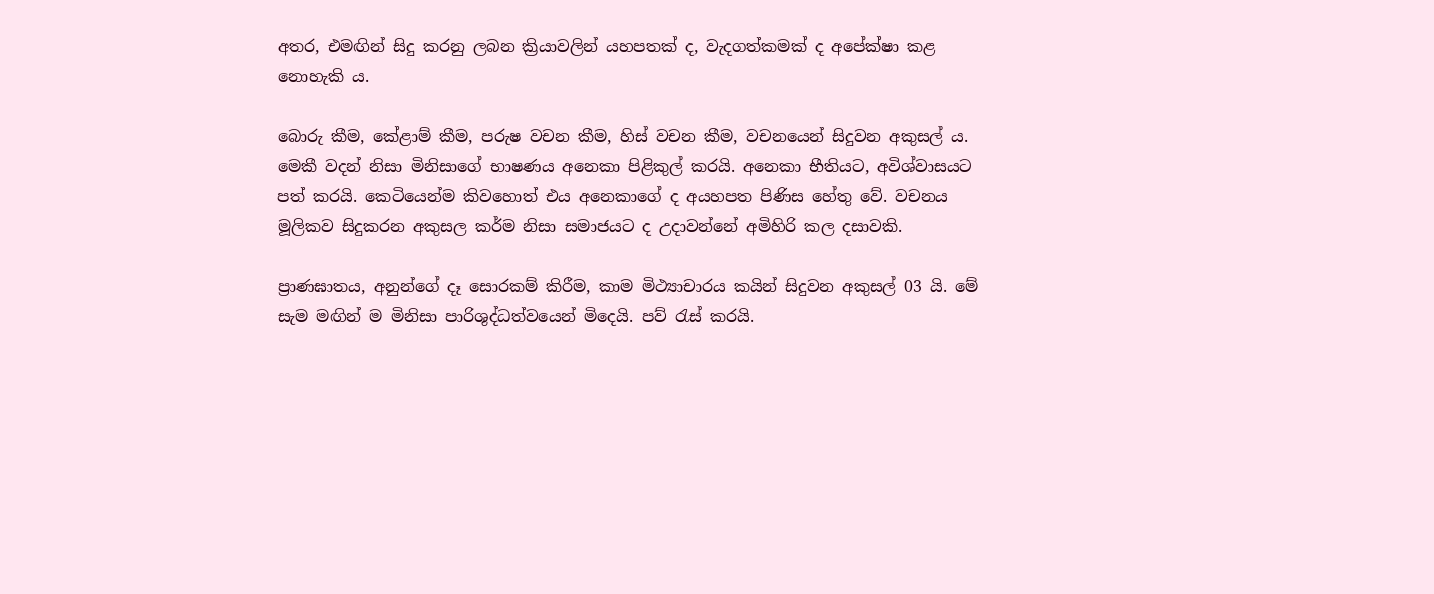අතර, එමඟින් සිදු කරනු ලබන ක්‍රියාවලින් යහපතක් ද, වැදගත්කමක් ද අපේක්ෂා කළ නොහැකි ය.

බොරු කීම, කේළාම් කීම, පරුෂ වචන කීම, හිස් වචන කීම, වචනයෙන් සිදුවන අකුසල් ය. මෙකී වදන් නිසා මිනිසාගේ භාෂණය අනෙකා පිළිකුල් කරයි. අනෙකා භීතියට, අවිශ්වාසයට පත් කරයි. කෙටියෙන්ම කිවහොත් එය අනෙකාගේ ද අයහපත පිණිස හේතු වේ. වචනය මූලිකව සිදුකරන අකුසල කර්ම නිසා සමාජයට ද උදාවන්නේ අමිහිරි කල දසාවකි.

ප්‍රාණඝාතය, අනුන්ගේ දෑ සොරකම් කිරීම, කාම මිථ්‍යාචාරය කයින් සිදුවන අකුසල් 03 යි. මේ සැම මඟින් ම මිනිසා පාරිශුද්ධත්වයෙන් මිදෙයි. පව් රැස් කරයි.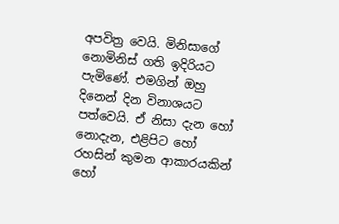අපවිත්‍ර වෙයි. මිනිසාගේ නොමිනිස් ගති ඉදිරියට පැමිණේ. එමගින් ඔහු දිනෙන් දින විනාශයට පත්වෙයි. ඒ නිසා දැන හෝ නොදැන, එළිපිට හෝ රහසින් කුමන ආකාරයකින් හෝ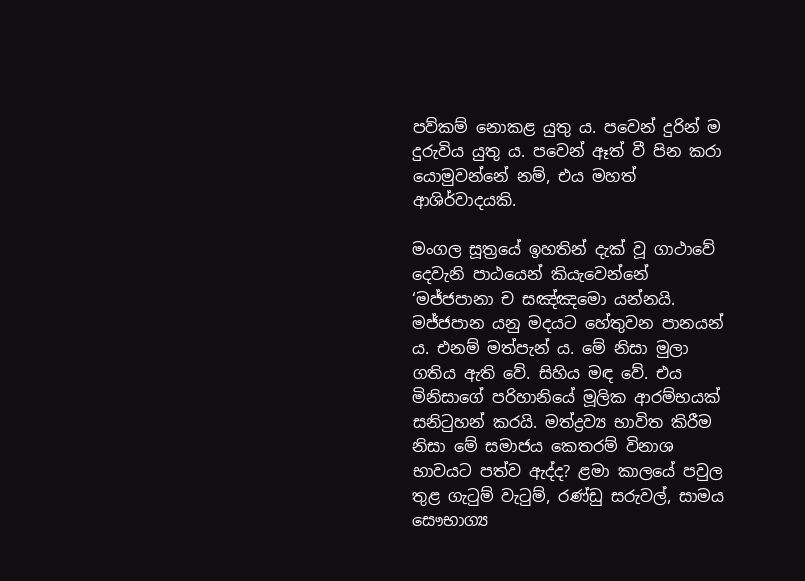පව්කම් නොකළ යුතු ය. පවෙන් දුරින් ම දුරුවිය යුතු ය. පවෙන් ඈත් වී පින කරා යොමුවන්නේ නම්, එය මහත් ආශිර්වාදයකි.

මංගල සූත්‍රයේ ඉහතින් දැක් වූ ගාථාවේ දෙවැනි පාඨයෙන් කියැවෙන්නේ ‘මජ්ජපානා ච සඤ්ඤමො යන්නයි. මජ්ජපාන යනු මදයට හේතුවන පානයන් ය. එනම් මත්පැන් ය. මේ නිසා මුලා ගතිය ඇති වේ. සිහිය මඳ වේ. එය මිනිසාගේ පරිහානියේ මූලික ආරම්භයක් සනිටුහන් කරයි. මත්ද්‍රව්‍ය භාවිත කිරීම නිසා මේ සමාජය කෙතරම් විනාශ භාවයට පත්ව ඇද්ද? ළමා කාලයේ පවුල තුළ ගැටුම් වැටුම්, රණ්ඩු සරුවල්, සාමය සෞභාග්‍ය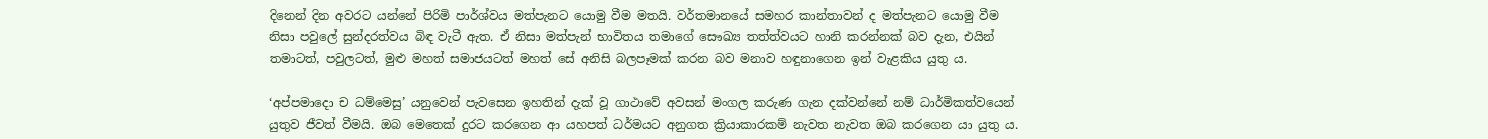දිනෙන් දින අවරට යන්නේ පිරිමි පාර්ශ්වය මත්පැනට යොමු වීම මතයි. වර්තමානයේ සමහර කාන්තාවන් ද මත්පැනට යොමු වීම නිසා පවුලේ සුන්දරත්වය බිඳ වැටී ඇත. ඒ නිසා මත්පැන් භාවිතය තමාගේ සෞඛ්‍ය තත්ත්වයට හානි කරන්නක් බව දැන, එයින් තමාටත්, පවුලටත්, මුළු මහත් සමාජයටත් මහත් සේ අනිසි බලපෑමක් කරන බව මනාව හඳුනාගෙන ඉන් වැළකිය යුතු ය.

‘අප්පමාදො ච ධම්මෙසු’ යනුවෙන් පැවසෙන ඉහතින් දැක් වූ ගාථාවේ අවසන් මංගල කරුණ ගැන දක්වන්නේ නම් ධාර්මිකත්වයෙන් යුතුව ජීවත් වීමයි. ඔබ මෙතෙක් දුරට කරගෙන ආ යහපත් ධර්මයට අනුගත ක්‍රියාකාරකම් නැවත නැවත ඔබ කරගෙන යා යුතු ය.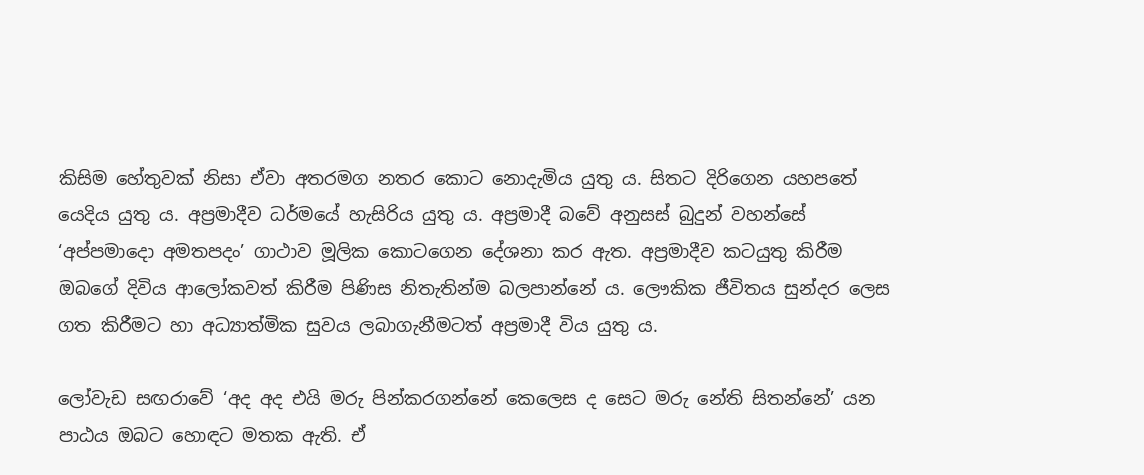කිසිම හේතුවක් නිසා ඒවා අතරමග නතර කොට නොදැමිය යුතු ය. සිතට දිරිගෙන යහපතේ යෙදිය යුතු ය. අප්‍රමාදීව ධර්මයේ හැසිරිය යුතු ය. අප්‍රමාදී බවේ අනුසස් බුදුන් වහන්සේ ‘අප්පමාදො අමතපදං’ ගාථාව මූලික කොටගෙන දේශනා කර ඇත. අප්‍රමාදීව කටයුතු කිරීම ඔබගේ දිවිය ආලෝකවත් කිරීම පිණිස නිතැතින්ම බලපාන්නේ ය. ලෞකික ජීවිතය සුන්දර ලෙස ගත කිරීමට හා අධ්‍යාත්මික සුවය ලබාගැනීමටත් අප්‍රමාදී විය යුතු ය.

ලෝවැඩ සඟරාවේ ‘අද අද එයි මරු පින්කරගන්නේ කෙලෙස ද සෙට මරු නේති සිතන්නේ’ යන පාඨය ඔබට හොඳට මතක ඇති. ඒ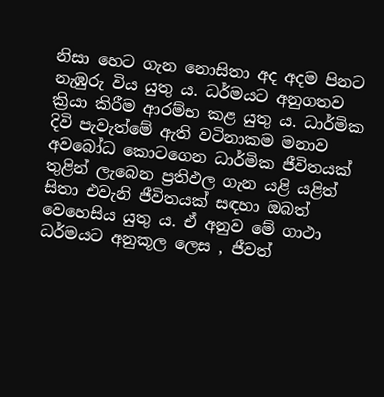නිසා හෙට ගැන නොසිතා අද අදම පිනට නැඹුරු විය යුතු ය. ධර්මයට අනුගතව ක්‍රියා කිරීම ආරම්භ කළ යුතු ය. ධාර්මික දිවි පැවැත්මේ ඇති වටිනාකම මනාව අවබෝධ කොටගෙන ධාර්මික ජීවිතයක් තුළින් ලැබෙන ප්‍රතිඵල ගැන යළි යළිත් සිතා එවැනි ජීවිතයක් සඳහා ඔබත් වෙහෙසිය යුතු ය. ඒ අනුව මේ ගාථා ධර්මයට අනුකූල ලෙස , ජීවත්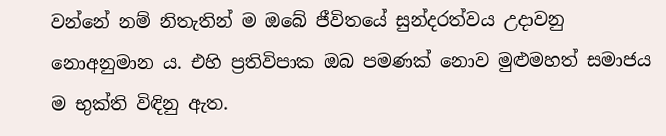වන්නේ නම් නිතැතින් ම ඔබේ ජීවිතයේ සුන්දරත්වය උදාවනු නොඅනුමාන ය. එහි ප්‍රතිවිපාක ඔබ පමණක් නොව මුළුමහත් සමාජය ම භුක්ති විඳිනු ඇත.